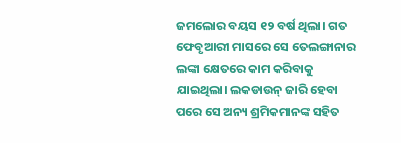ଜମଲୋର ବୟସ ୧୨ ବର୍ଷ ଥିଲା। ଗତ ଫେବୃଆରୀ ମାସରେ ସେ ତେଲଙ୍ଗାନାର ଲଙ୍କା କ୍ଷେତରେ କାମ କରିବାକୁ ଯାଇଥିଲା। ଲକଡାଉନ୍‌ ଜାରି ହେବା ପରେ ସେ ଅନ୍ୟ ଶ୍ରମିକମାନଙ୍କ ସହିତ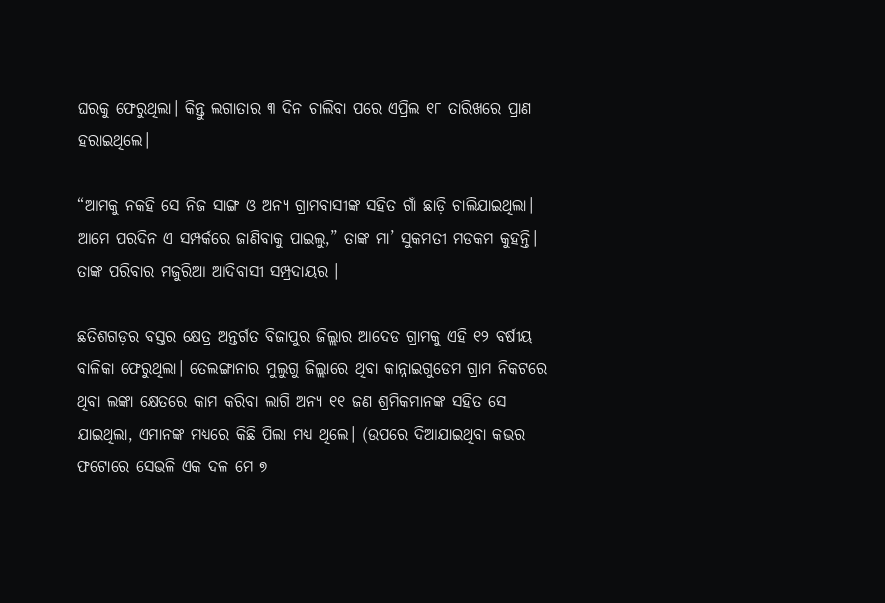ଘରକୁ ଫେରୁଥିଲା। କିନ୍ତୁ ଲଗାତାର ୩ ଦିନ ଚାଲିବା ପରେ ଏପ୍ରିଲ ୧୮ ତାରିଖରେ ପ୍ରାଣ ହରାଇଥିଲେ।

“ଆମକୁ ନକହି ସେ ନିଜ ସାଙ୍ଗ ଓ ଅନ୍ୟ ଗ୍ରାମବାସୀଙ୍କ ସହିତ ଗାଁ ଛାଡ଼ି ଚାଲିଯାଇଥିଲା। ଆମେ ପରଦିନ ଏ ସମ୍ପର୍କରେ ଜାଣିବାକୁ ପାଇଲୁ,” ତାଙ୍କ ମା’ ସୁକମତୀ ମଡକମ କୁହନ୍ତି। ତାଙ୍କ ପରିବାର ମଜୁରିଆ ଆଦିବାସୀ ସମ୍ପ୍ରଦାୟର ।

ଛତିଶଗଡ଼ର ବସ୍ତର କ୍ଷେତ୍ର ଅନ୍ତର୍ଗତ ବିଜାପୁର ଜିଲ୍ଲାର ଆଦେଡ ଗ୍ରାମକୁ ଏହି ୧୨ ବର୍ଷୀୟ ବାଳିକା ଫେରୁଥିଲା। ତେଲଙ୍ଗାନାର ମୁଲୁଗୁ ଜିଲ୍ଲାରେ ଥିବା କାନ୍ନାଇଗୁଡେମ ଗ୍ରାମ ନିକଟରେ ଥିବା ଲଙ୍କା କ୍ଷେତରେ କାମ କରିବା ଲାଗି ଅନ୍ୟ ୧୧ ଜଣ ଶ୍ରମିକମାନଙ୍କ ସହିତ ସେ ଯାଇଥିଲା, ଏମାନଙ୍କ ମଧ୍ୟରେ କିଛି ପିଲା ମଧ୍ୟ ଥିଲେ। (ଉପରେ ଦିଆଯାଇଥିବା କଭର ଫଟୋରେ ସେଭଳି ଏକ ଦଳ ମେ ୭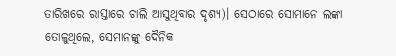ତାରିଖରେ ରାସ୍ତାରେ ଚାଲି ଆସୁଥିବାର ଦୃଶ୍ୟ)। ସେଠାରେ ସୋମାନେ ଲଙ୍କା ତୋଳୁଥିଲେ, ସେମାନଙ୍କୁ ଦୈନିକ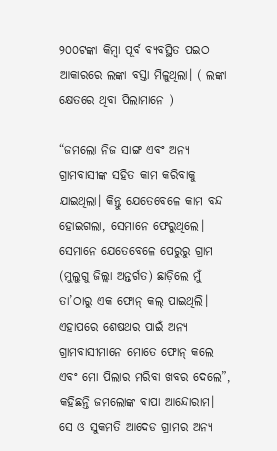୨୦୦ଟଙ୍କା କିମ୍ବା ପୂର୍ବ ବ୍ୟବସ୍ଥିତ ପଇଠ ଆକାରରେ ଲଙ୍କା ବସ୍ତା ମିଳୁଥିଲା। ( ଲଙ୍କା କ୍ଷେତରେ ଥିବା ପିଲାମାନେ )

“ଜମଲୋ ନିଜ ସାଙ୍ଗ ଏବଂ ଅନ୍ୟ ଗ୍ରାମବାସୀଙ୍କ ସହିତ କାମ କରିବାକୁ ଯାଇଥିଲା। କିନ୍ତୁ ଯେତେବେଳେ କାମ ବନ୍ଦ ହୋଇଗଲା, ସେମାନେ ଫେରୁଥିଲେ। ସେମାନେ ଯେତେବେଳେ ପେରୁରୁ ଗ୍ରାମ (ମୁଲୁଗୁ ଜିଲ୍ଲା ଅନ୍ତର୍ଗତ) ଛାଡ଼ିଲେ ମୁଁ ତା’ଠାରୁ ଏକ ଫୋନ୍‌ କଲ୍‌ ପାଇଥିଲି। ଏହାପରେ ଶେଷଥର ପାଇଁ ଅନ୍ୟ ଗ୍ରାମବାସୀମାନେ ମୋତେ ଫୋନ୍‌ କଲେ ଏବଂ ମୋ ପିଲାର ମରିବା ଖବର ଦେଲେ”, କହିଛନ୍ତି ଜମଲୋଙ୍କ ବାପା ଆନ୍ଦୋରାମ।  ସେ ଓ ସୁକମତି ଆଦେଡ ଗ୍ରାମର ଅନ୍ୟ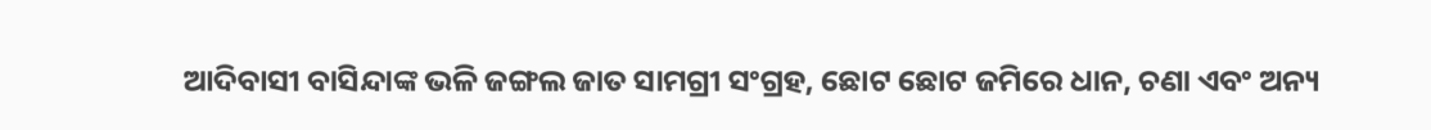ଆଦିବାସୀ ବାସିନ୍ଦାଙ୍କ ଭଳି ଜଙ୍ଗଲ ଜାତ ସାମଗ୍ରୀ ସଂଗ୍ରହ, ଛୋଟ ଛୋଟ ଜମିରେ ଧାନ, ଚଣା ଏବଂ ଅନ୍ୟ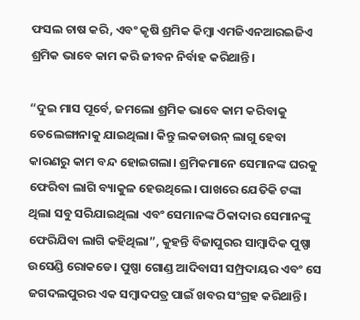ଫସଲ ଚାଷ କରି, ଏବଂ କୃଷି ଶ୍ରମିକ କିମ୍ବା ଏମଜିଏନଆରଇଜିଏ ଶ୍ରମିକ ଭାବେ କାମ କରି ଜୀବନ ନିର୍ବାହ କରିଥାନ୍ତି।

“ଦୁଇ ମାସ ପୂର୍ବେ, ଜମଲୋ ଶ୍ରମିକ ଭାବେ କାମ କରିବାକୁ ତେଲେଙ୍ଗାନାକୁ ଯାଇଥିଲା। କିନ୍ତୁ ଲକଡାଉନ୍‌ ଲାଗୁ ହେବା କାରଣରୁ କାମ ବନ୍ଦ ହୋଇଗଲା। ଶ୍ରମିକମାନେ ସେମାନଙ୍କ ଘରକୁ ଫେରିବା ଲାଗି ବ୍ୟାକୁଳ ହେଉଥିଲେ। ପାଖରେ ଯେତିକି ଟଙ୍କା ଥିଲା ସବୁ ସରିଯାଇଥିଲା ଏବଂ ସେମାନଙ୍କ ଠିକାଦାର ସେମାନଙ୍କୁ ଫେରିଯିବା ଲାଗି କହିଥିଲା”, କୁହନ୍ତି ବିଜାପୁରର ସାମ୍ବାଦିକ ପୁଷ୍ପା ଉସେଣ୍ଡି ରୋକଡେ। ପୁଷ୍ପା ଗୋଣ୍ଡ ଆଦିବାସୀ ସମ୍ପ୍ରଦାୟର ଏବଂ ସେ ଜଗଦଲପୁରର ଏକ ସମ୍ବାଦପତ୍ର ପାଇଁ ଖବର ସଂଗ୍ରହ କରିଥାନ୍ତି।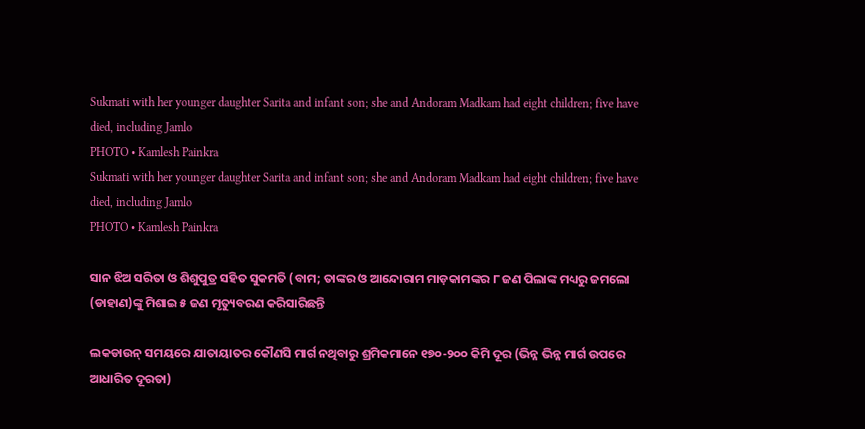Sukmati with her younger daughter Sarita and infant son; she and Andoram Madkam had eight children; five have died, including Jamlo
PHOTO • Kamlesh Painkra
Sukmati with her younger daughter Sarita and infant son; she and Andoram Madkam had eight children; five have died, including Jamlo
PHOTO • Kamlesh Painkra

ସାନ ଝିଅ ସରିତା ଓ ଶିଶୁପୁତ୍ର ସହିତ ସୁକମତି (ବାମ; ତାଙ୍କର ଓ ଆନ୍ଦୋରାମ ମାଡ଼କାମଙ୍କର ୮ ଜଣ ପିଲାଙ୍କ ମଧ୍ୟରୁ ଜମଲୋ (ଡାହାଣ)ଙ୍କୁ ମିଶାଇ ୫ ଜଣ ମୃତ୍ୟୁବରଣ କରିସାରିଛନ୍ତି

ଲକଡାଉନ୍‌ ସମୟରେ ଯାତାୟାତର କୌଣସି ମାର୍ଗ ନଥିବାରୁ ଶ୍ରମିକମାନେ ୧୭୦-୨୦୦ କିମି ଦୂର (ଭିନ୍ନ ଭିନ୍ନ ମାର୍ଗ ଉପରେ ଆଧାରିତ ଦୂରତା)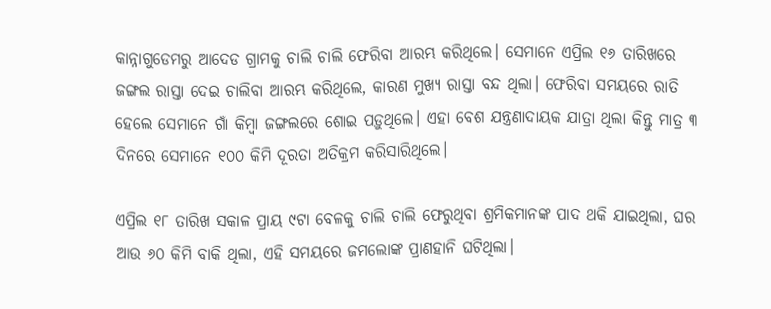କାନ୍ନାଗୁଡେମରୁ ଆଦେଡ ଗ୍ରାମକୁ ଚାଲି ଚାଲି ଫେରିବା ଆରମ୍ଭ କରିଥିଲେ। ସେମାନେ ଏପ୍ରିଲ ୧୬ ତାରିଖରେ ଜଙ୍ଗଲ ରାସ୍ତା ଦେଇ ଚାଲିବା ଆରମ୍ଭ କରିଥିଲେ, କାରଣ ମୁଖ୍ୟ ରାସ୍ତା ବନ୍ଦ ଥିଲା। ଫେରିବା ସମୟରେ ରାତି ହେଲେ ସେମାନେ ଗାଁ କିମ୍ବା ଜଙ୍ଗଲରେ ଶୋଇ ପଡ଼ୁଥିଲେ। ଏହା ବେଶ ଯନ୍ତ୍ରଣାଦାୟକ ଯାତ୍ରା ଥିଲା କିନ୍ତୁ ମାତ୍ର ୩ ଦିନରେ ସେମାନେ ୧୦୦ କିମି ଦୂରତା ଅତିକ୍ରମ କରିସାରିଥିଲେ।

ଏପ୍ରିଲ ୧୮ ତାରିଖ ସକାଳ ପ୍ରାୟ ୯ଟା ବେଳକୁ ଚାଲି ଚାଲି ଫେରୁଥିବା ଶ୍ରମିକମାନଙ୍କ ପାଦ ଥକି ଯାଇଥିଲା, ଘର ଆଉ ୬୦ କିମି ବାକି ଥିଲା, ଏହି ସମୟରେ ଜମଲୋଙ୍କ ପ୍ରାଣହାନି ଘଟିଥିଲା।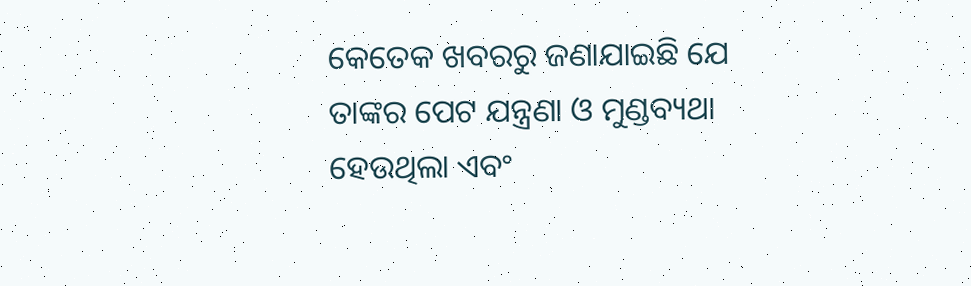କେତେକ ଖବରରୁ ଜଣାଯାଇଛି ଯେ ତାଙ୍କର ପେଟ ଯନ୍ତ୍ରଣା ଓ ମୁଣ୍ଡବ୍ୟଥା ହେଉଥିଲା ଏବଂ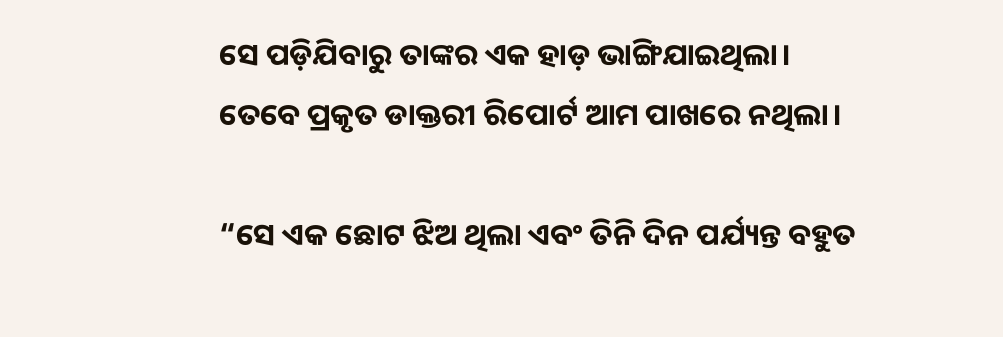ସେ ପଡ଼ିଯିବାରୁ ତାଙ୍କର ଏକ ହାଡ଼ ଭାଙ୍ଗିଯାଇଥିଲା। ତେବେ ପ୍ରକୃତ ଡାକ୍ତରୀ ରିପୋର୍ଟ ଆମ ପାଖରେ ନଥିଲା।

“ସେ ଏକ ଛୋଟ ଝିଅ ଥିଲା ଏବଂ ତିନି ଦିନ ପର୍ଯ୍ୟନ୍ତ ବହୁତ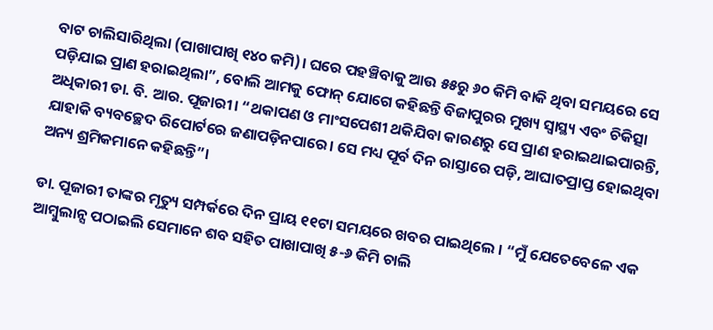ବାଟ ଚାଲିସାରିଥିଲା (ପାଖାପାଖି ୧୪୦ କମି)। ଘରେ ପହଞ୍ଚିବାକୁ ଆଉ ୫୫ରୁ ୬୦ କିମି ବାକି ଥିବା ସମୟରେ ସେ ପଡ଼ିଯାଇ ପ୍ରାଣ ହରାଇଥିଲା”, ବୋଲି ଆମକୁ ଫୋନ୍‌ ଯୋଗେ କହିଛନ୍ତି ବିଜାପୁରର ମୁଖ୍ୟ ସ୍ୱାସ୍ଥ୍ୟ ଏବଂ ଚିକିତ୍ସା ଅଧିକାରୀ ଡା. ବି. ଆର. ପୂଜାରୀ। “ଥକାପଣ ଓ ମାଂସପେଶୀ ଥକିଯିବା କାରଣରୁ ସେ ପ୍ରାଣ ହରାଇଥାଇପାରନ୍ତି, ଯାହାକି ବ୍ୟବଚ୍ଛେଦ ରିପୋର୍ଟରେ ଜଣାପଡ଼ିନପାରେ। ସେ ମଧ୍ୟ ପୂର୍ବ ଦିନ ରାସ୍ତାରେ ପଡ଼ି, ଆଘାତପ୍ରାପ୍ତ ହୋଇଥିବା ଅନ୍ୟ ଶ୍ରମିକମାନେ କହିଛନ୍ତି”।

ଡା. ପୂଜାରୀ ତାଙ୍କର ମୃତ୍ୟୁ ସମ୍ପର୍କରେ ଦିନ ପ୍ରାୟ ୧୧ଟା ସମୟରେ ଖବର ପାଇଥିଲେ । “ମୁଁ ଯେତେବେଳେ ଏକ ଆମ୍ବୁଲାନ୍ସ ପଠାଇଲି ସେମାନେ ଶବ ସହିତ ପାଖାପାଖି ୫-୬ କିମି ଚାଲି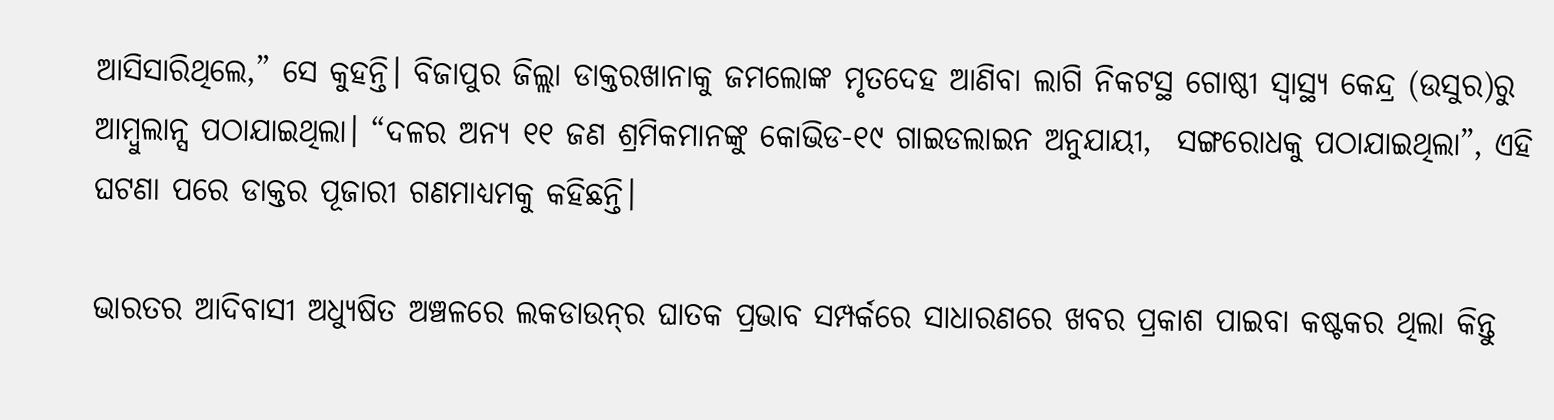ଆସିସାରିଥିଲେ,” ସେ କୁହନ୍ତି। ବିଜାପୁର ଜିଲ୍ଲା ଡାକ୍ତରଖାନାକୁ ଜମଲୋଙ୍କ ମୃତଦେହ ଆଣିବା ଲାଗି ନିକଟସ୍ଥ ଗୋଷ୍ଠୀ ସ୍ୱାସ୍ଥ୍ୟ କେନ୍ଦ୍ର (ଉସୁର)ରୁ ଆମ୍ବୁଲାନ୍ସ ପଠାଯାଇଥିଲା। “ଦଳର ଅନ୍ୟ ୧୧ ଜଣ ଶ୍ରମିକମାନଙ୍କୁ କୋଭିଡ-୧୯ ଗାଇଡଲାଇନ ଅନୁଯାୟୀ,  ସଙ୍ଗରୋଧକୁ ପଠାଯାଇଥିଲା”, ଏହି ଘଟଣା ପରେ ଡାକ୍ତର ପୂଜାରୀ ଗଣମାଧ୍ୟମକୁ କହିଛନ୍ତି।

ଭାରତର ଆଦିବାସୀ ଅଧ୍ୟୁଷିତ ଅଞ୍ଚଳରେ ଲକଡାଉନ୍‌ର ଘାତକ ପ୍ରଭାବ ସମ୍ପର୍କରେ ସାଧାରଣରେ ଖବର ପ୍ରକାଶ ପାଇବା କଷ୍ଟକର ଥିଲା କିନ୍ତୁ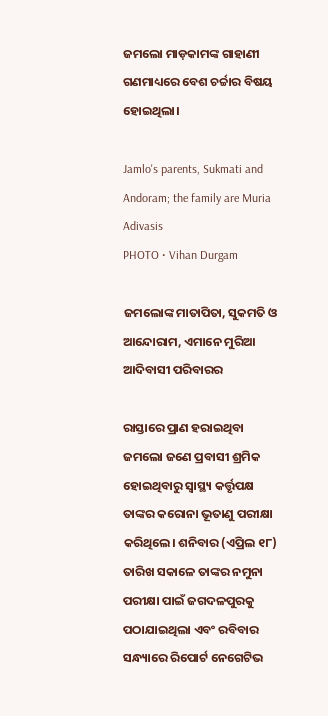ଜମଲୋ ମାଡ଼କାମଙ୍କ ଗାହାଣୀ ଗଣମାଧ୍ୟରେ ବେଶ ଚର୍ଚ୍ଚାର ବିଷୟ ହୋଇଥିଲା।

Jamlo's parents, Sukmati and Andoram; the family are Muria Adivasis
PHOTO • Vihan Durgam

ଜମଲୋଙ୍କ ମାତାପିତା, ସୁକମତି ଓ ଆନ୍ଦୋରାମ, ଏମାନେ ମୁରିଆ ଆଦିବାସୀ ପରିବାରର

ରାସ୍ତାରେ ପ୍ରାଣ ହରାଇଥିବା ଜମଲୋ ଜଣେ ପ୍ରବାସୀ ଶ୍ରମିକ ହୋଇଥିବାରୁ ସ୍ୱାସ୍ଥ୍ୟ କର୍ତ୍ତୃପକ୍ଷ ତାଙ୍କର କରୋନା ଭୂତାଣୁ ପରୀକ୍ଷା କରିଥିଲେ। ଶନିବାର (ଏପ୍ରିଲ ୧୮) ତାରିଖ ସକାଳେ ତାଙ୍କର ନମୁନା ପରୀକ୍ଷା ପାଇଁ ଜଗଦଳପୁରକୁ ପଠାଯାଇଥିଲା ଏବଂ ରବିବାର ସନ୍ଧ୍ୟାରେ ରିପୋର୍ଟ ନେଗେଟିଭ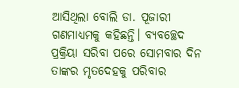ଆସିଥିଲା ବୋଲି ଡା. ପୂଜାରୀ ଗଣମାଧ୍ୟମକୁ କହିଛନ୍ତି। ବ୍ୟବଚ୍ଛେଦ ପ୍ରକ୍ରିୟା ସରିବା ପରେ ସୋମବାର ଦିନ ତାଙ୍କର ମୃତଦେହକୁ ପରିବାର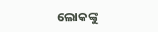ଲୋକଙ୍କୁ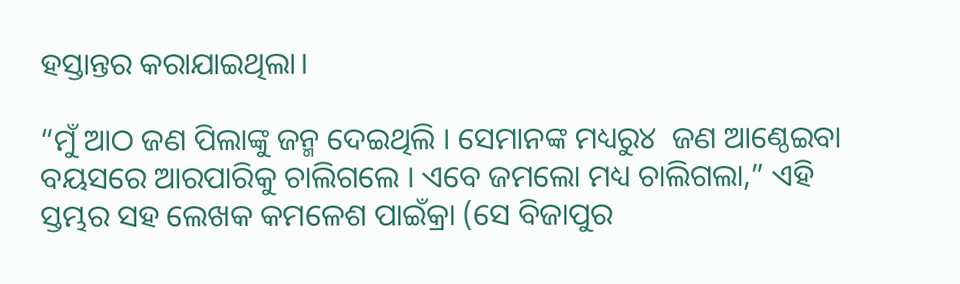ହସ୍ତାନ୍ତର କରାଯାଇଥିଲା।

“ମୁଁ ଆଠ ଜଣ ପିଲାଙ୍କୁ ଜନ୍ମ ଦେଇଥିଲି । ସେମାନଙ୍କ ମଧ୍ୟରୁ୪  ଜଣ ଆଣ୍ଠେଇବା ବୟସରେ ଆରପାରିକୁ ଚାଲିଗଲେ । ଏବେ ଜମଲୋ ମଧ୍ୟ ଚାଲିଗଲା,” ଏହି ସ୍ତମ୍ଭର ସହ ଲେଖକ କମଳେଶ ପାଇଁକ୍ରା (ସେ ବିଜାପୁର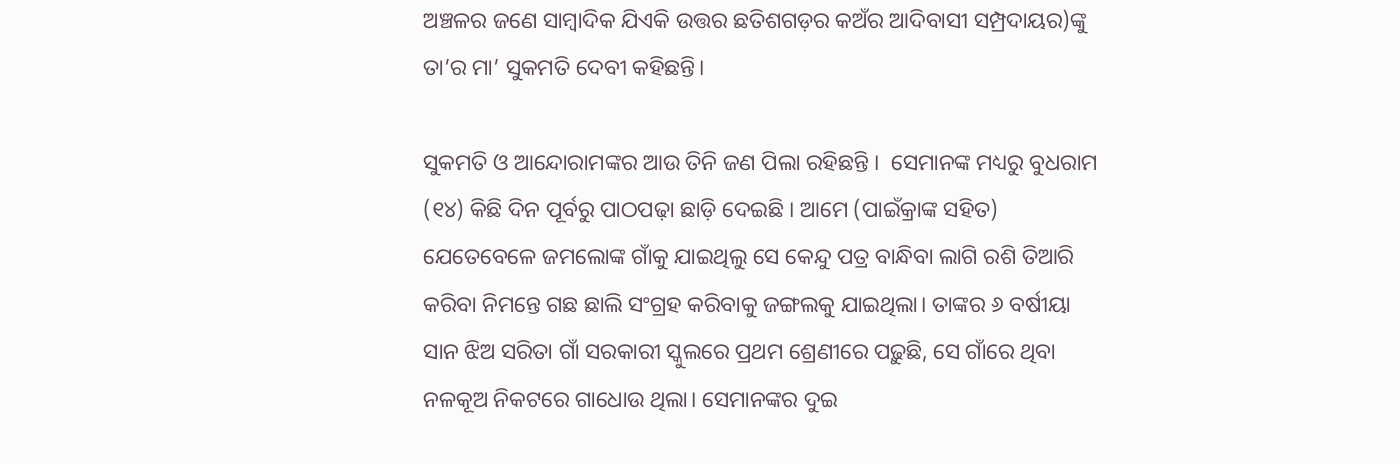ଅଞ୍ଚଳର ଜଣେ ସାମ୍ବାଦିକ ଯିଏକି ଉତ୍ତର ଛତିଶଗଡ଼ର କଅଁର ଆଦିବାସୀ ସମ୍ପ୍ରଦାୟର)ଙ୍କୁ ତା’ର ମା’ ସୁକମତି ଦେବୀ କହିଛନ୍ତି।

ସୁକମତି ଓ ଆନ୍ଦୋରାମଙ୍କର ଆଉ ତିନି ଜଣ ପିଲା ରହିଛନ୍ତି ।  ସେମାନଙ୍କ ମଧ୍ୟରୁ ବୁଧରାମ (୧୪) କିଛି ଦିନ ପୂର୍ବରୁ ପାଠପଢ଼ା ଛାଡ଼ି ଦେଇଛି । ଆମେ (ପାଇଁକ୍ରାଙ୍କ ସହିତ) ଯେତେବେଳେ ଜମଲୋଙ୍କ ଗାଁକୁ ଯାଇଥିଲୁ ସେ କେନ୍ଦୁ ପତ୍ର ବାନ୍ଧିବା ଲାଗି ରଶି ତିଆରି କରିବା ନିମନ୍ତେ ଗଛ ଛାଲି ସଂଗ୍ରହ କରିବାକୁ ଜଙ୍ଗଲକୁ ଯାଇଥିଲା। ତାଙ୍କର ୬ ବର୍ଷୀୟା ସାନ ଝିଅ ସରିତା ଗାଁ ସରକାରୀ ସ୍କୁଲରେ ପ୍ରଥମ ଶ୍ରେଣୀରେ ପଢ଼ୁଛି, ସେ ଗାଁରେ ଥିବା ନଳକୂଅ ନିକଟରେ ଗାଧୋଉ ଥିଲା। ସେମାନଙ୍କର ଦୁଇ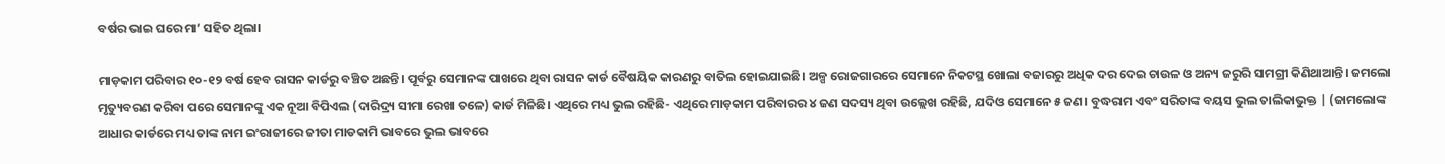ବର୍ଷର ଭାଇ ଘରେ ମା’ ସହିତ ଥିଲା।

ମାଡ଼କାମ ପରିବାର ୧୦-୧୨ ବର୍ଷ ହେବ ରାସନ କାର୍ଡରୁ ବଞ୍ଚିତ ଅଛନ୍ତି। ପୂର୍ବରୁ ସେମାନଙ୍କ ପାଖରେ ଥିବା ରାସନ କାର୍ଡ ବୈଷୟିକ କାରଣରୁ ବାତିଲ ହୋଇଯାଇଛି। ଅଳ୍ପ ରୋଜଗାରରେ ସେମାନେ ନିକଟସ୍ଥ ଖୋଲା ବଜାରରୁ ଅଧିକ ଦର ଦେଇ ଚାଉଳ ଓ ଅନ୍ୟ ଜରୁରି ସାମଗ୍ରୀ କିଣିଥାଆନ୍ତି। ଜମଲୋ ମୃତ୍ୟୁବରଣ କରିବା ପରେ ସେମାନଙ୍କୁ ଏକ ନୂଆ ବିପିଏଲ (ଦାରିଦ୍ର୍ୟ ସୀମା ରେଖା ତଳେ) କାର୍ଡ ମିଳିଛି। ଏଥିରେ ମଧ୍ୟ ଭୁଲ ରହିଛି- ଏଥିରେ ମାଡ଼କାମ ପରିବାରର ୪ ଜଣ ସଦସ୍ୟ ଥିବା ଉଲ୍ଲେଖ ରହିଛି, ଯଦିଓ ସେମାନେ ୫ ଜଣ। ବୁଦ୍ଧରାମ ଏବଂ ସରିତାଙ୍କ ବୟସ ଭୁଲ ତାଲିକାଭୁକ୍ତ | (ଜାମଲୋଙ୍କ ଆଧାର କାର୍ଡରେ ମଧ୍ୟ ତାଙ୍କ ନାମ ଇଂରାଜୀରେ ଜୀତା ମାଡକାମି ଭାବରେ ଭୁଲ ଭାବରେ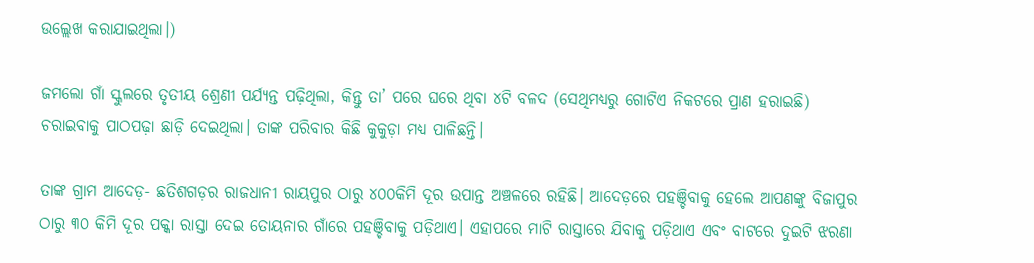ଉଲ୍ଲେଖ କରାଯାଇଥିଲା।)

ଜମଲୋ ଗାଁ ସ୍କୁଲରେ ତୃତୀୟ ଶ୍ରେଣୀ ପର୍ଯ୍ୟନ୍ତ ପଢ଼ିଥିଲା, କିନ୍ତୁ ତା’ ପରେ ଘରେ ଥିବା ୪ଟି ବଳଦ (ସେଥିମଧ୍ୟରୁ ଗୋଟିଏ ନିକଟରେ ପ୍ରାଣ ହରାଇଛି) ଚରାଇବାକୁ ପାଠପଢ଼ା ଛାଡ଼ି ଦେଇଥିଲା। ତାଙ୍କ ପରିବାର କିଛି କୁକୁଡ଼ା ମଧ୍ୟ ପାଳିଛନ୍ତି।

ତାଙ୍କ ଗ୍ରାମ ଆଦେଡ଼- ଛତିଶଗଡ଼ର ରାଜଧାନୀ ରାୟପୁର ଠାରୁ ୪୦୦କିମି ଦୂର ଉପାନ୍ତ ଅଞ୍ଚଳରେ ରହିଛି। ଆଦେଡ଼ରେ ପହଞ୍ଚିବାକୁ ହେଲେ ଆପଣଙ୍କୁ ବିଜାପୁର ଠାରୁ ୩୦ କିମି ଦୂର ପକ୍କା ରାସ୍ତା ଦେଇ ତୋୟନାର ଗାଁରେ ପହଞ୍ଚିବାକୁ ପଡ଼ିଥାଏ। ଏହାପରେ ମାଟି ରାସ୍ତାରେ ଯିବାକୁ ପଡ଼ିଥାଏ ଏବଂ ବାଟରେ ଦୁଇଟି ଝରଣା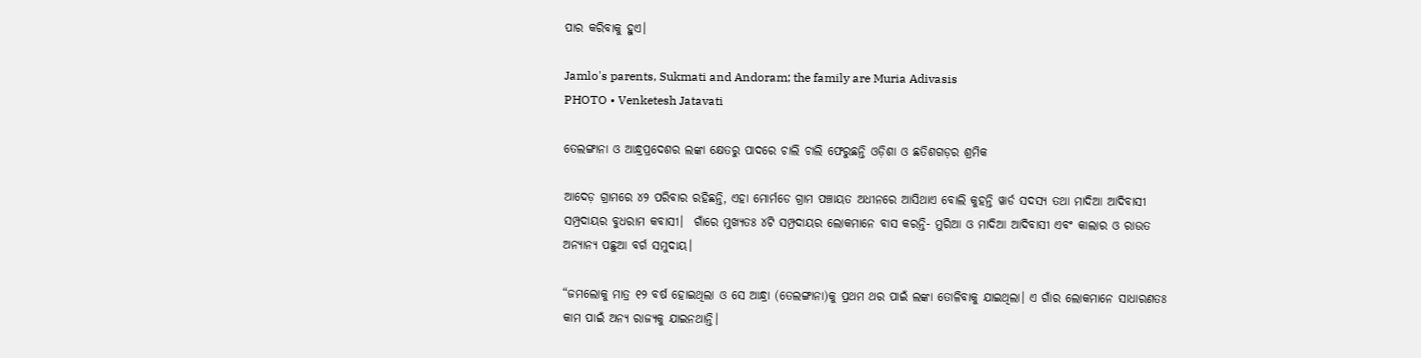ପାର କରିବାକୁ ହୁଏ।

Jamlo's parents, Sukmati and Andoram; the family are Muria Adivasis
PHOTO • Venketesh Jatavati

ତେଲଙ୍ଗାନା ଓ ଆନ୍ଧ୍ରପ୍ରଦେଶର ଲଙ୍କା କ୍ଷେତରୁ ପାଦରେ ଚାଲି ଚାଲି ଫେରୁଛନ୍ତି ଓଡ଼ିଶା ଓ ଛତିଶଗଡ଼ର ଶ୍ରମିକ

ଆଦେଡ଼ ଗ୍ରାମରେ ୪୨ ପରିବାର ରହିଛନ୍ତି, ଏହା ମୋର୍ମଡେ ଗ୍ରାମ ପଞ୍ଚାୟତ ଅଧୀନରେ ଆସିଥାଏ ବୋଲି କୁହନ୍ତି ୱାର୍ଡ ସଦସ୍ୟ ତଥା ମାଦିଆ ଆଦିବାସୀ ସମ୍ପ୍ରଦାୟର ବୁଧରାମ କବାସୀ।  ଗାଁରେ ମୁଖ୍ୟତଃ ୪ଟି ସମ୍ପ୍ରଦାୟର ଲୋକମାନେ ବାସ କରନ୍ତି- ମୁରିଆ ଓ ମାଦିଆ ଆଦିବାସୀ ଏବଂ କାଲାର ଓ ରାଉତ ଅନ୍ୟାନ୍ୟ ପଛୁଆ ବର୍ଗ ସମୁଦାୟ।

“ଜମଲୋକୁ ମାତ୍ର ୧୨ ବର୍ଷ ହୋଇଥିଲା ଓ ସେ ଆନ୍ଧ୍ରା (ତେଲଙ୍ଗାନା)କୁ ପ୍ରଥମ ଥର ପାଇଁ ଲଙ୍କା ତୋଳିବାକୁ ଯାଇଥିଲା। ଏ ଗାଁର ଲୋକମାନେ ସାଧାରଣତଃ କାମ ପାଇଁ ଅନ୍ୟ ରାଜ୍ୟକୁ ଯାଇନଥାନ୍ତି।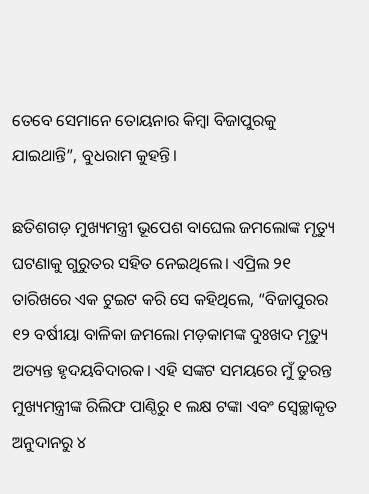ତେବେ ସେମାନେ ତୋୟନାର କିମ୍ବା ବିଜାପୁରକୁ ଯାଇଥାନ୍ତି”, ବୁଧରାମ କୁହନ୍ତି।

ଛତିଶଗଡ଼ ମୁଖ୍ୟମନ୍ତ୍ରୀ ଭୂପେଶ ବାଘେଲ ଜମଲୋଙ୍କ ମୃତ୍ୟୁ ଘଟଣାକୁ ଗୁରୁତର ସହିତ ନେଇଥିଲେ। ଏପ୍ରିଲ ୨୧ ତାରିଖରେ ଏକ ଟୁଇଟ କରି ସେ କହିଥିଲେ, “ବିଜାପୁରର ୧୨ ବର୍ଷୀୟା ବାଳିକା ଜମଲୋ ମଡ଼କାମଙ୍କ ଦୁଃଖଦ ମୃତ୍ୟୁ ଅତ୍ୟନ୍ତ ହୃଦୟବିଦାରକ। ଏହି ସଙ୍କଟ ସମୟରେ ମୁଁ ତୁରନ୍ତ ମୁଖ୍ୟମନ୍ତ୍ରୀଙ୍କ ରିଲିଫ ପାଣ୍ଠିରୁ ୧ ଲକ୍ଷ ଟଙ୍କା ଏବଂ ସ୍ୱେଚ୍ଛାକୃତ ଅନୁଦାନରୁ ୪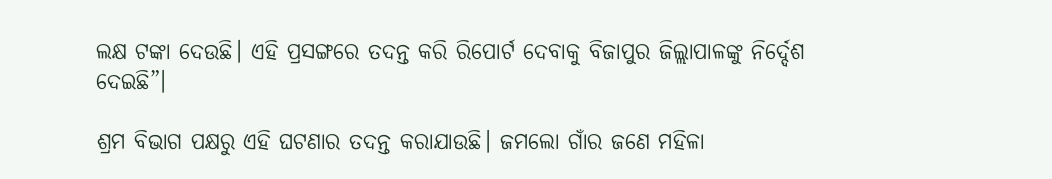ଲକ୍ଷ ଟଙ୍କା ଦେଉଛି। ଏହି ପ୍ରସଙ୍ଗରେ ତଦନ୍ତ କରି ରିପୋର୍ଟ ଦେବାକୁ ବିଜାପୁର ଜିଲ୍ଲାପାଳଙ୍କୁ ନିର୍ଦ୍ଦେଶ ଦେଇଛି”।

ଶ୍ରମ ବିଭାଗ ପକ୍ଷରୁ ଏହି ଘଟଣାର ତଦନ୍ତ କରାଯାଉଛି। ଜମଲୋ ଗାଁର ଜଣେ ମହିଳା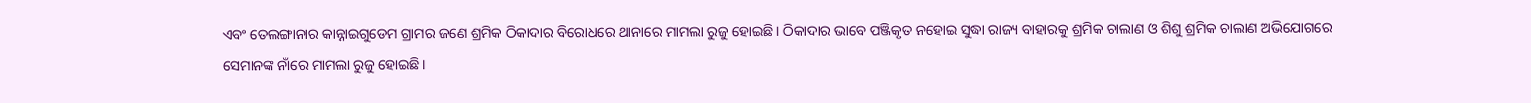ଏବଂ ତେଲଙ୍ଗାନାର କାନ୍ନାଇଗୁଡେମ ଗ୍ରାମର ଜଣେ ଶ୍ରମିକ ଠିକାଦାର ବିରୋଧରେ ଥାନାରେ ମାମଲା ରୁଜୁ ହୋଇଛି। ଠିକାଦାର ଭାବେ ପଞ୍ଜିକୃତ ନହୋଇ ସୁଦ୍ଧା ରାଜ୍ୟ ବାହାରକୁ ଶ୍ରମିକ ଚାଲାଣ ଓ ଶିଶୁ ଶ୍ରମିକ ଚାଲାଣ ଅଭିଯୋଗରେ ସେମାନଙ୍କ ନାଁରେ ମାମଲା ରୁଜୁ ହୋଇଛି।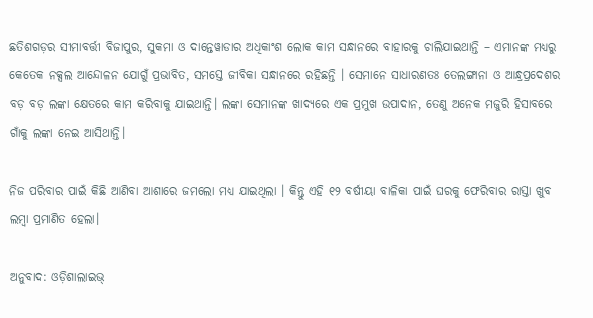ଛତିଶଗଡ଼ର ସୀମାବର୍ତ୍ତୀ ବିଜାପୁର, ସୁକମା ଓ ଦାନ୍ତେୱାଡାର ଅଧିକାଂଶ ଲୋକ କାମ ସନ୍ଧାନରେ ବାହାରକୁ ଚାଲିଯାଇଥାନ୍ତି – ଏମାନଙ୍କ ମଧ୍ୟରୁ କେତେକ ନକ୍ସଲ ଆନ୍ଦୋଳନ ଯୋଗୁଁ ପ୍ରଭାବିତ, ସମସ୍ତେ ଜୀବିକା ସନ୍ଧାନରେ ରହିଛନ୍ତି । ସେମାନେ ସାଧାରଣତଃ ତେଲଙ୍ଗାନା ଓ ଆନ୍ଧ୍ରପ୍ରଦେଶର ବଡ଼ ବଡ଼ ଲଙ୍କା କ୍ଷେତରେ କାମ କରିବାକୁ ଯାଇଥାନ୍ତି। ଲଙ୍କା ସେମାନଙ୍କ ଖାଦ୍ୟରେ ଏକ ପ୍ରମୁଖ ଉପାଦାନ, ତେଣୁ ଅନେକ ମଜୁରି ହିସାବରେ ଗାଁକୁ ଲଙ୍କା ନେଇ ଆସିଥାନ୍ତି।

ନିଜ ପରିବାର ପାଇଁ କିଛି ଆଣିବା ଆଶାରେ ଜମଲୋ ମଧ୍ୟ ଯାଇଥିଲା । କିନ୍ତୁ ଏହି ୧୨ ବର୍ଷୀୟା ବାଳିକା ପାଇଁ ଘରକୁ ଫେରିବାର ରାସ୍ତା ଖୁବ ଲମ୍ବା ପ୍ରମାଣିତ ହେଲା।

ଅନୁବାଦ: ଓଡ଼ିଶାଲାଇଭ୍‍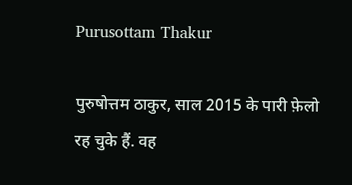Purusottam Thakur

पुरुषोत्तम ठाकुर, साल 2015 के पारी फ़ेलो रह चुके हैं. वह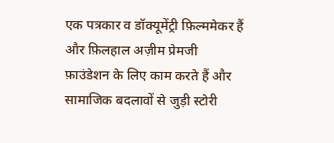एक पत्रकार व डॉक्यूमेंट्री फ़िल्ममेकर हैं और फ़िलहाल अज़ीम प्रेमजी फ़ाउंडेशन के लिए काम करते हैं और सामाजिक बदलावों से जुड़ी स्टोरी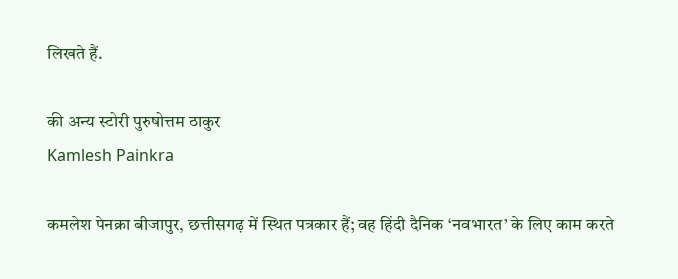लिखते हैं.

की अन्य स्टोरी पुरुषोत्तम ठाकुर
Kamlesh Painkra

कमलेश पेनक्रा बीजापुर, छत्तीसगढ़ में स्थित पत्रकार हैं; वह हिंदी दैनिक ‘नवभारत’ के लिए काम करते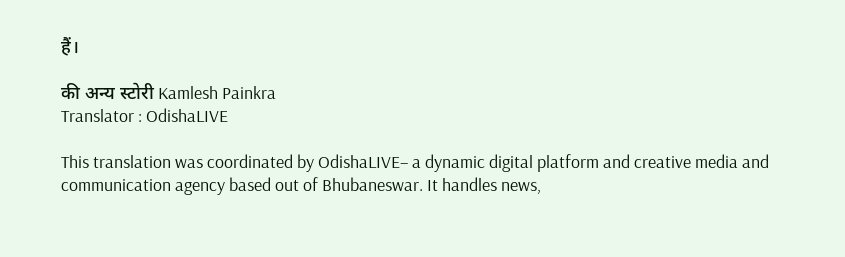हैं।

की अन्य स्टोरी Kamlesh Painkra
Translator : OdishaLIVE

This translation was coordinated by OdishaLIVE– a dynamic digital platform and creative media and communication agency based out of Bhubaneswar. It handles news,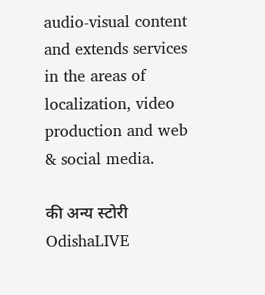audio-visual content and extends services in the areas of localization, video production and web & social media.

की अन्य स्टोरी OdishaLIVE